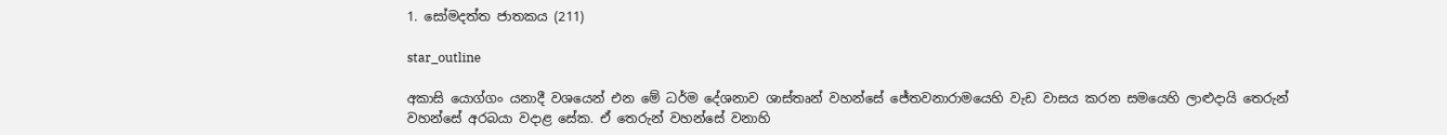1. සෝමදත්ත ජාතකය (211)

star_outline

අකාසි යොග්ගං යනාදී වශයෙන් එන මේ ධර්ම දේශනාව ශාස්තෘන් වහන්සේ ජේතවනාරාමයෙහි වැඩ වාසය කරන සමයෙහි ලාළුදායි තෙරුන් වහන්සේ අරබයා වදාළ සේක. ඒ තෙරුන් වහන්සේ වනාහි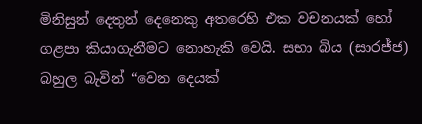මිනිසුන් දෙතුන් දෙනෙකු අතරෙහි එක වචනයක් හෝ ගළපා කියාගැනීමට නොහැකි වෙයි. සභා බිය (සා‍රජ්ජ) බහුල බැවින් “වෙන දෙයක්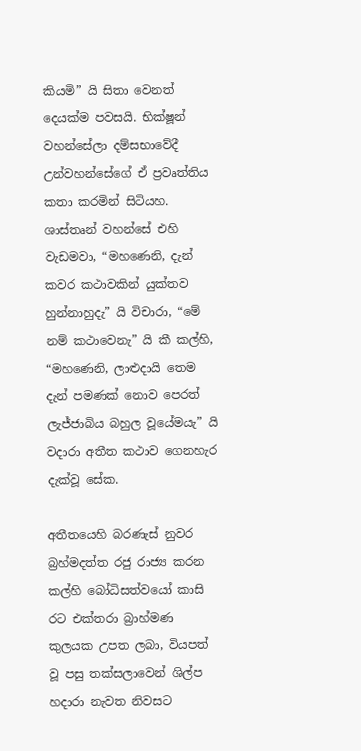කියමි” යි සිතා වෙනත් දෙයක්ම පවසයි. භික්ෂූන් වහන්සේලා දම්සභාවේදී උන්වහන්සේගේ ඒ ප්‍රවෘත්තිය කතා කරමින් සිටියහ. ශාස්තෘන් වහන්සේ එහි වැඩමවා, “මහණෙනි, දැන් කවර කථාවකින් යුක්තව හුන්නාහුදැ” යි විචාරා, “මේ නම් කථාවෙනැ” යි කී කල්හි, “මහණෙනි, ලාළුදායි තෙම දැන් පමණක් නොව පෙරත් ලැජ්ජාබිය බහුල වූයේමයැ” යි වදාරා අතීත කථාව ගෙනහැර දැක්වූ සේක.

අතීතයෙහි බරණැස් නුවර බ්‍රහ්මදත්ත රජු රාජ්‍ය කරන කල්හි බෝධිසත්වයෝ කාසි රට එක්තරා බ්‍රාහ්මණ කුලයක උපත ලබා, වියපත් වූ පසු තක්සලාවෙන් ශිල්ප හදාරා නැවත නිවසට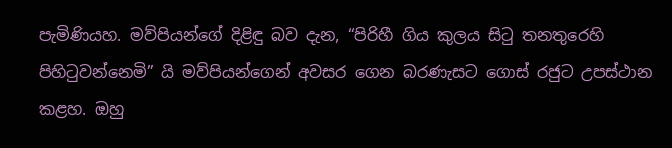පැමිණියහ. මව්පියන්ගේ දිළිඳු බව දැන, “පිරිහී ගිය කුලය සිටු තනතුරෙහි පිහිටුවන්නෙමි” යි මව්පියන්ගෙන් අවසර ගෙන බරණැසට ගොස් රජුට උපස්ථාන කළහ. ඔහු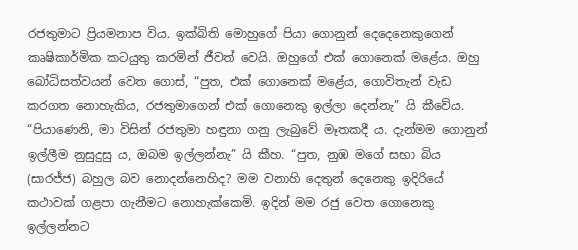රජතුමාට ප්‍රියමනාප විය. ඉක්බිති මොහුගේ පියා ගොනුන් දෙදෙනෙකුගෙන් කෘෂිකාර්මික කටයුතු කරමින් ජීවත් වෙයි. ඔහුගේ එක් ගොනෙක් මළේය. ඔහු බෝධිසත්වයන් වෙත ගොස්, “පුත, එක් ගොනෙක් මළේය, ගොවිතැන් වැඩ කරගත නොහැකිය, රජතුමාගෙන් එක් ගොනෙකු ඉල්ලා දෙන්නැ” යි කීවේය. “පියාණෙනි, මා විසින් රජතුමා හඳුනා ගනු ලැබුවේ මෑතකදී ය. දැන්මම ගොනුන් ඉල්ලීම නුසුදුසු ය, ඔබම ඉල්ලන්නැ” යි කීහ. “පුත, නුඹ මගේ සභා බිය (සා‍රජ්ජ) බහුල බව නොදන්නෙහිද? මම වනාහි දෙතුන් දෙනෙකු ඉදිරියේ කථාවක් ගළපා ගැනීමට නොහැක්කෙමි. ඉදින් මම රජු වෙත ගොනෙකු ඉල්ලන්නට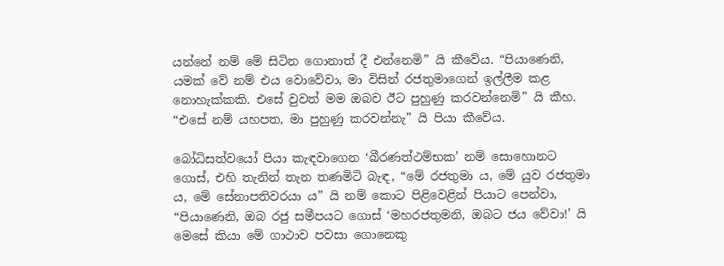යන්නේ නම් මේ සිටින ගොනාත් දී එන්නෙමි” යි කීවේය. “පියාණෙනි, යමක් වේ නම් එය වොවේවා, මා විසින් රජතුමාගෙන් ඉල්ලීම කළ නොහැක්කකි. එසේ වුවත් මම ඔබව ඊට පුහුණු කරවන්නෙමි” යි කීහ. “එසේ නම් යහපත, මා පුහුණු කරවන්නැ” යි පියා කීවේය.

බෝධිසත්වයෝ පියා කැඳවාගෙන ‘බීරණත්ථම්භක’ නම් සොහොනට ගොස්, එහි තැනින් තැන තණමිටි බැඳ, “මේ රජතුමා ය, මේ යුව රජතුමා ය, මේ සේනාපතිවරයා ය” යි නම් කොට පිළිවෙළින් පියාට පෙන්වා, “පියාණෙනි, ඔබ රජු සමීපයට ගොස් ‘මහරජතුමනි, ඔබට ජය වේවා!’ යි මෙසේ කියා මේ ගාථාව පවසා ගොනෙකු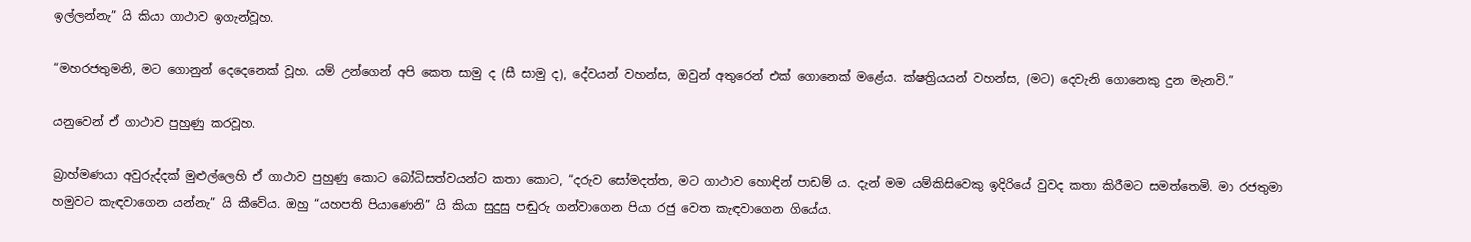ඉල්ලන්නැ” යි කියා ගාථාව ඉගැන්වූහ.

“මහරජතුමනි, මට ගොනුන් දෙදෙනෙක් වූහ. යම් උන්ගෙන් අපි කෙත සාමු ද (සී සාමු ද), දේවයන් වහන්ස, ඔවුන් අතුරෙන් එක් ගොනෙක් මළේය. ක්ෂත්‍රියයන් වහන්ස, (මට) දෙවැනි ගොනෙකු දුන මැනවි.”

යනුවෙන් ඒ ගාථාව පුහුණු කරවූහ.

බ්‍රාහ්මණයා අවුරුද්දක් මුළුල්ලෙහි ඒ ගාථාව පුහුණු කොට බෝධිසත්වයන්ට කතා කොට, “දරුව සෝමදත්ත, මට ගාථාව හොඳින් පාඩම් ය. දැන් මම යම්කිසිවෙකු ඉදිරියේ වුවද කතා කිරීමට සමත්තෙමි. මා රජතුමා හමුවට කැඳවාගෙන යන්නැ” යි කීවේය. ඔහු “යහපති පියාණෙනි” යි කියා සුදුසු පඬුරු ගන්වාගෙන පියා රජු වෙත කැඳවාගෙන ගියේය.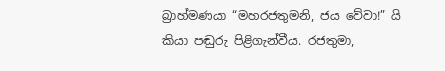බ්‍රාහ්මණයා “මහරජතුමනි, ජය වේවා!” යි කියා පඬුරු පිළිගැන්වීය. රජතුමා,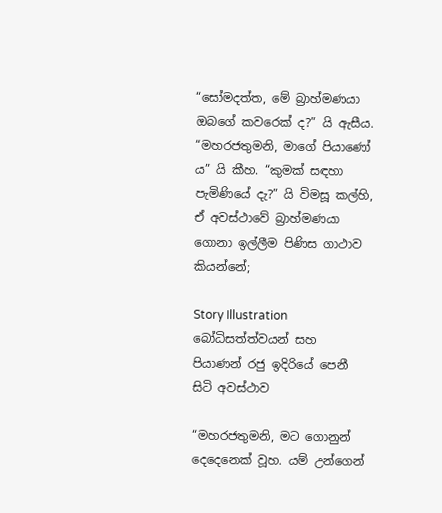“සෝමදත්ත, මේ බ්‍රාහ්මණයා ඔබගේ කවරෙක් ද?” යි ඇසීය. “මහරජතුමනි, මාගේ පියාණෝ ය” යි කීහ. “කුමක් සඳහා පැමිණියේ දැ?” යි විමසූ කල්හි, ඒ අවස්ථාවේ බ්‍රාහ්මණයා ගොනා ඉල්ලීම පිණිස ගාථාව කියන්නේ;

Story Illustration බෝධිසත්ත්වයන් සහ පියාණන් රජු ඉදිරියේ පෙනී සිටි අවස්ථාව

“මහරජතුමනි, මට ගොනුන් දෙදෙනෙක් වූහ. යම් උන්ගෙන්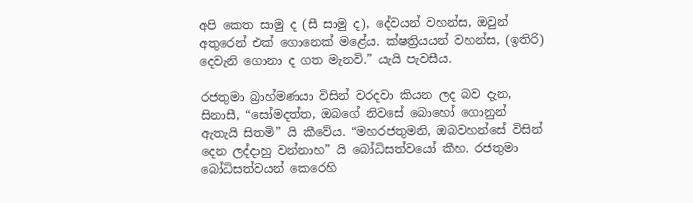අපි කෙත සාමු ද (සී සාමු ද), දේවයන් වහන්ස, ඔවුන් අතුරෙන් එක් ගොනෙක් මළේය. ක්ෂත්‍රියයන් වහන්ස, (ඉතිරි) දෙවැනි ගොනා ද ගත මැනවි.” යැයි පැවසීය.

රජතුමා බ්‍රාහ්මණයා විසින් වරදවා කියන ලද බව දැන, සිනාසී, “සෝමදත්ත, ඔබගේ නිවසේ බොහෝ ගොනුන් ඇතැයි සිතමි” යි කීවේය. “මහරජතුමනි, ඔබවහන්සේ විසින් දෙන ලද්දාහු වන්නාහ” යි බෝධිසත්වයෝ කීහ. රජතුමා බෝධිසත්වයන් කෙරෙහි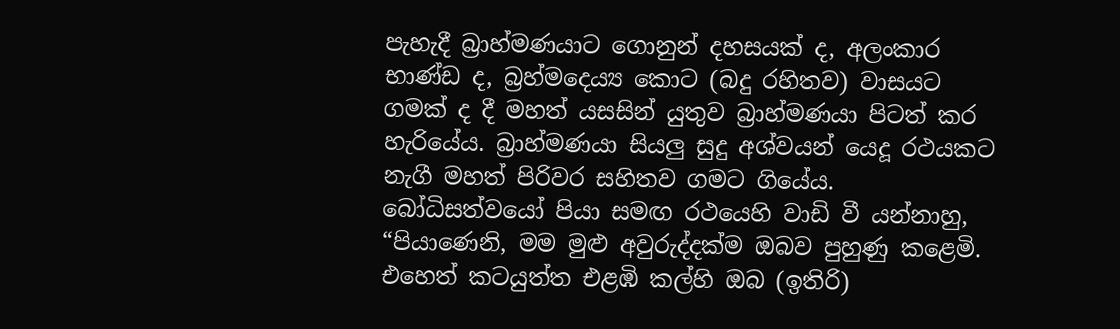පැහැදී බ්‍රාහ්මණයාට ගොනුන් දහසයක් ද, අලංකාර භාණ්ඩ ද, බ්‍රහ්මදෙය්‍ය කොට (බදු රහිතව) වාසයට ගමක් ද දී මහත් යසසින් යුතුව බ්‍රාහ්මණයා පිටත් කර හැරියේය. බ්‍රාහ්මණයා සියලු සුදු අශ්වයන් යෙදූ රථයකට නැගී මහත් පිරිවර සහිතව ගමට ගියේය. බෝධිසත්වයෝ පියා සමඟ රථයෙහි වාඩි වී යන්නාහු, “පියාණෙනි, මම මුළු අවුරුද්දක්ම ඔබව පුහුණු කළෙමි. එහෙත් කටයුත්ත එළඹි කල්හි ඔබ (ඉතිරි)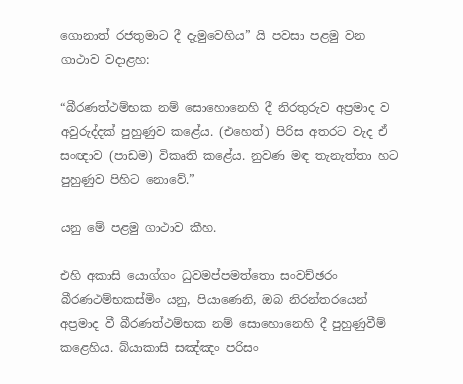ගොනාත් රජතුමාට දී දැමුවෙහිය” යි පවසා පළමු වන ගාථාව වදාළහ:

“බීරණත්ථම්භක නම් සොහොනෙහි දී නිරතුරුව අප්‍රමාද ව අවුරුද්දක් පුහුණුව කළේය. (එහෙත්) පිරිස අතරට වැද ඒ සංඥාව (පාඩම) විකෘති කළේය. නුවණ මඳ තැනැත්තා හට පුහුණුව පිහිට නොවේ.”

යනු මේ පළමු ගාථාව කීහ.

එහි අකාසි යොග්ගං ධුවමප්පමත්තො සංවච්ඡරං බීරණථම්භකස්මිං යනු, පියාණෙනි, ඔබ නිරන්තරයෙන් අප්‍රමාද වී බීරණත්ථම්භක නම් සොහොනෙහි දී පුහුණුවීම් කළෙහිය. බ්යාකාසි සඤ්ඤං පරිසං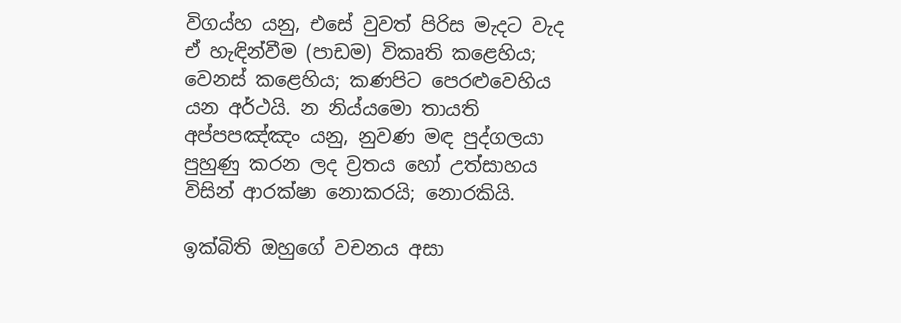විගය්හ යනු, එසේ වුවත් පිරිස මැදට වැද ඒ හැඳින්වීම (පාඩම) විකෘති කළෙහිය; වෙනස් කළෙහිය; කණපිට පෙරළුවෙහිය යන අර්ථයි. න නිය්යමො තායති අප්පපඤ්ඤං යනු, නුවණ මඳ පුද්ගලයා පුහුණු කරන ලද ව්‍රතය හෝ උත්සාහය විසින් ආරක්ෂා නොකරයි; නොරකියි.

ඉක්බිති ඔහුගේ වචනය අසා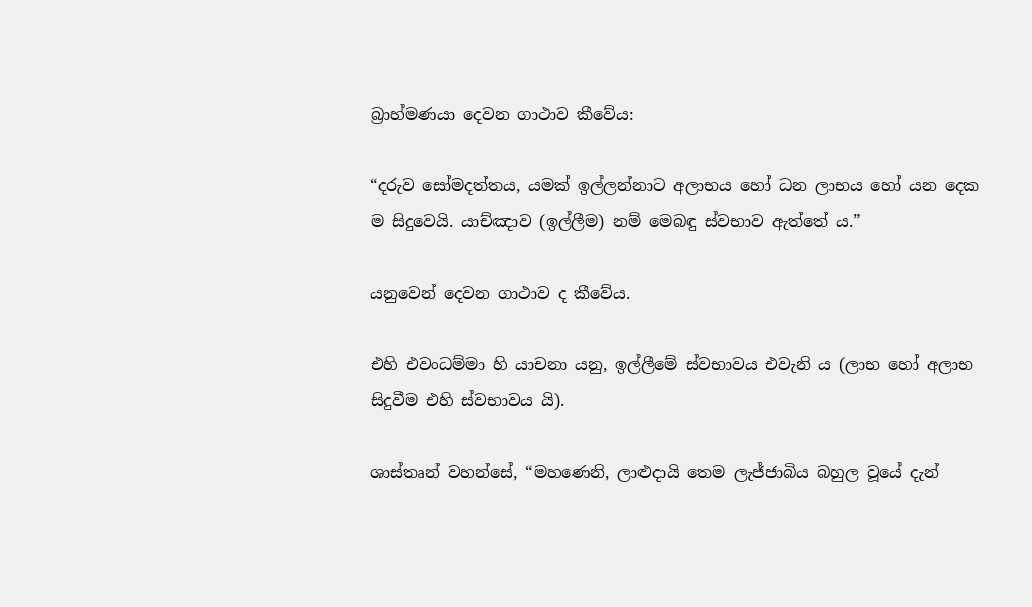බ්‍රාහ්මණයා දෙවන ගාථාව කීවේය:

“දරුව සෝමදත්තය, යමක් ඉල්ලන්නාට අලාභය හෝ ධන ලාභය හෝ යන දෙක ම සිදුවෙයි. යාච්ඤාව (ඉල්ලීම) නම් මෙබඳු ස්වභාව ඇත්තේ ය.”

යනුවෙන් දෙවන ගාථාව ද කීවේය.

එහි එවංධම්මා හි යාචනා යනු, ඉල්ලීමේ ස්වභාවය එවැනි ය (ලාභ හෝ අලාභ සිදුවීම එහි ස්වභාවය යි).

ශාස්තෘන් වහන්සේ, “මහණෙනි, ලාළුදායි තෙම ලැජ්ජාබිය බහුල වූයේ දැන්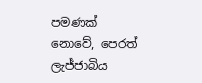පමණක් නොවේ, පෙරත් ලැජ්ජාබිය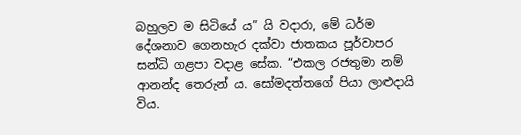බහුලව ම සිටියේ ය” යි වදාරා, මේ ධර්ම දේශනාව ගෙනහැර දක්වා ජාතකය පූර්වාපර සන්ධි ගළපා වදාළ සේක. “එකල රජතුමා නම් ආනන්ද තෙරුන් ය. සෝමදත්තගේ පියා ලාළුදායි විය.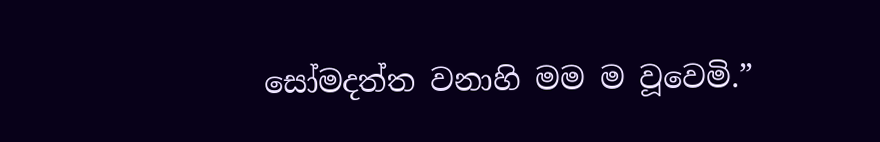සෝමදත්ත වනාහි මම ම වූවෙමි.”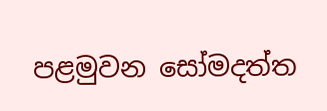පළමුවන සෝමදත්ත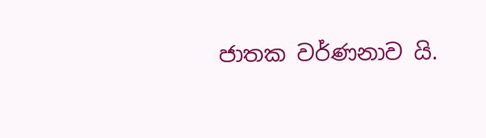ජාතක වර්ණනාව යි.